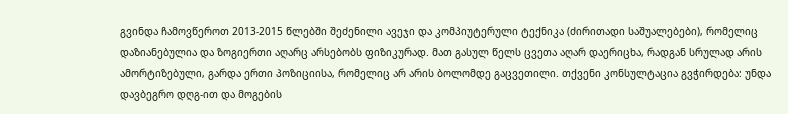გვინდა ჩამოვწეროთ 2013-2015 წლებში შეძენილი ავეჯი და კომპიუტერული ტექნიკა (ძირითადი საშუალებები), რომელიც დაზიანებულია და ზოგიერთი აღარც არსებობს ფიზიკურად. მათ გასულ წელს ცვეთა აღარ დაერიცხა, რადგან სრულად არის ამორტიზებული, გარდა ერთი პოზიციისა, რომელიც არ არის ბოლომდე გაცვეთილი. თქვენი კონსულტაცია გვჭირდება: უნდა დავბეგრო დღგ-ით და მოგების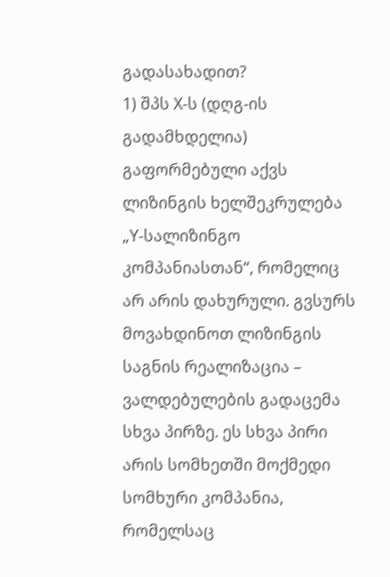გადასახადით?
1) შპს X-ს (დღგ-ის გადამხდელია) გაფორმებული აქვს ლიზინგის ხელშეკრულება „Y-სალიზინგო კომპანიასთან“, რომელიც არ არის დახურული. გვსურს მოვახდინოთ ლიზინგის საგნის რეალიზაცია – ვალდებულების გადაცემა სხვა პირზე. ეს სხვა პირი არის სომხეთში მოქმედი სომხური კომპანია, რომელსაც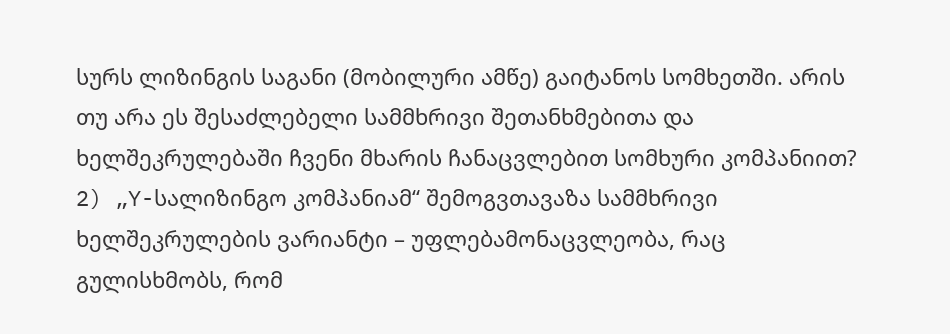სურს ლიზინგის საგანი (მობილური ამწე) გაიტანოს სომხეთში. არის თუ არა ეს შესაძლებელი სამმხრივი შეთანხმებითა და ხელშეკრულებაში ჩვენი მხარის ჩანაცვლებით სომხური კომპანიით?
2) „Y-სალიზინგო კომპანიამ“ შემოგვთავაზა სამმხრივი ხელშეკრულების ვარიანტი – უფლებამონაცვლეობა, რაც გულისხმობს, რომ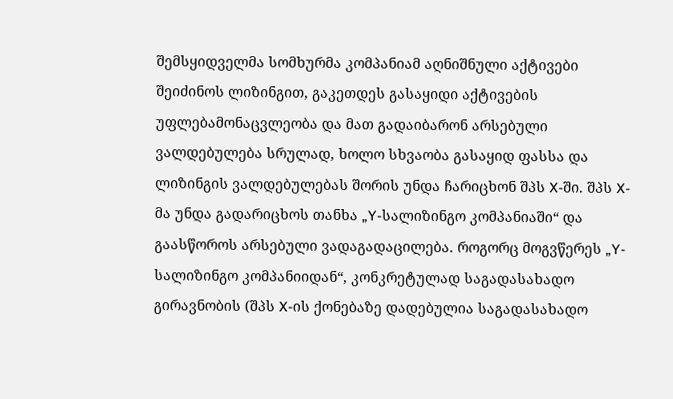შემსყიდველმა სომხურმა კომპანიამ აღნიშნული აქტივები შეიძინოს ლიზინგით, გაკეთდეს გასაყიდი აქტივების უფლებამონაცვლეობა და მათ გადაიბარონ არსებული ვალდებულება სრულად, ხოლო სხვაობა გასაყიდ ფასსა და ლიზინგის ვალდებულებას შორის უნდა ჩარიცხონ შპს X-ში. შპს X-მა უნდა გადარიცხოს თანხა „Y-სალიზინგო კომპანიაში“ და გაასწოროს არსებული ვადაგადაცილება. როგორც მოგვწერეს „Y-სალიზინგო კომპანიიდან“, კონკრეტულად საგადასახადო გირავნობის (შპს X-ის ქონებაზე დადებულია საგადასახადო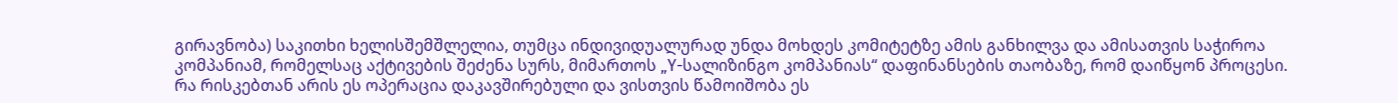გირავნობა) საკითხი ხელისშემშლელია, თუმცა ინდივიდუალურად უნდა მოხდეს კომიტეტზე ამის განხილვა და ამისათვის საჭიროა კომპანიამ, რომელსაც აქტივების შეძენა სურს, მიმართოს „Y-სალიზინგო კომპანიას“ დაფინანსების თაობაზე, რომ დაიწყონ პროცესი.
რა რისკებთან არის ეს ოპერაცია დაკავშირებული და ვისთვის წამოიშობა ეს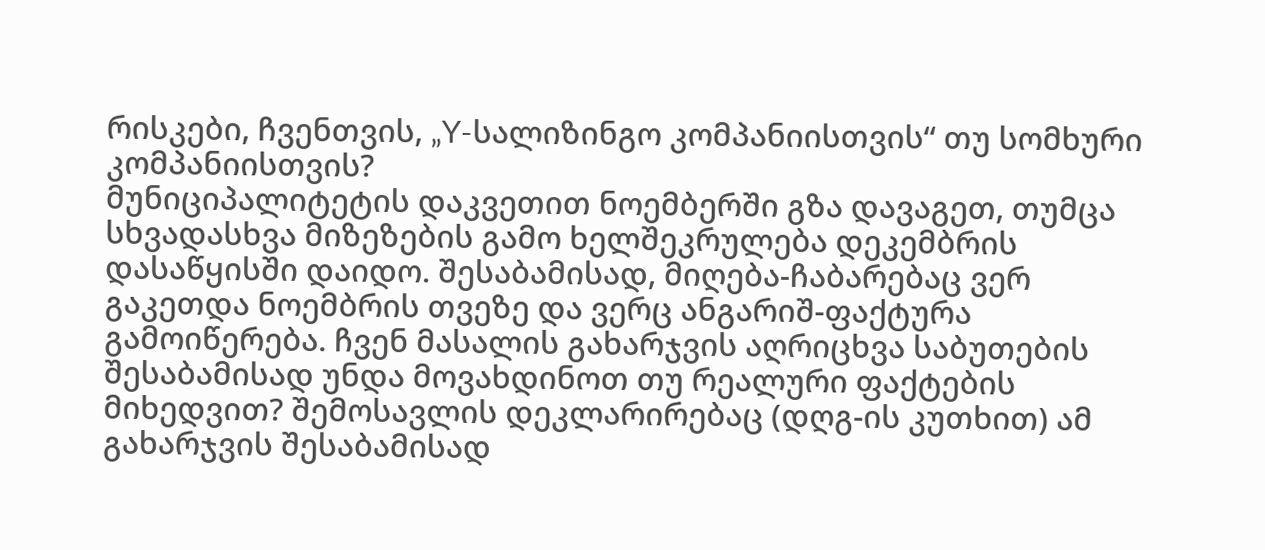რისკები, ჩვენთვის, „Y-სალიზინგო კომპანიისთვის“ თუ სომხური კომპანიისთვის?
მუნიციპალიტეტის დაკვეთით ნოემბერში გზა დავაგეთ, თუმცა სხვადასხვა მიზეზების გამო ხელშეკრულება დეკემბრის დასაწყისში დაიდო. შესაბამისად, მიღება-ჩაბარებაც ვერ გაკეთდა ნოემბრის თვეზე და ვერც ანგარიშ-ფაქტურა გამოიწერება. ჩვენ მასალის გახარჯვის აღრიცხვა საბუთების შესაბამისად უნდა მოვახდინოთ თუ რეალური ფაქტების მიხედვით? შემოსავლის დეკლარირებაც (დღგ-ის კუთხით) ამ გახარჯვის შესაბამისად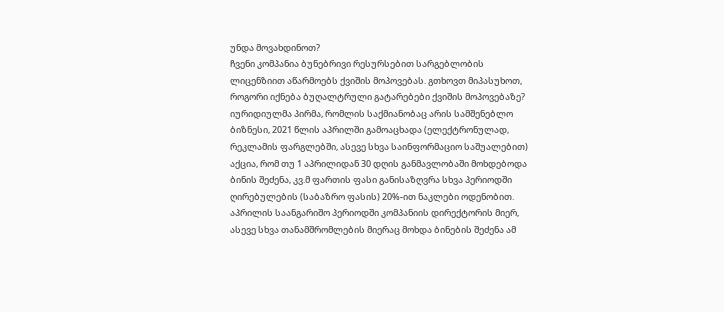უნდა მოვახდინოთ?
ჩვენი კომპანია ბუნებრივი რესურსებით სარგებლობის ლიცენზიით აწარმოებს ქვიშის მოპოვებას. გთხოვთ მიპასუხოთ, როგორი იქნება ბუღალტრული გატარებები ქვიშის მოპოვებაზე?
იურიდიულმა პირმა, რომლის საქმიანობაც არის სამშენებლო ბიზნესი, 2021 წლის აპრილში გამოაცხადა (ელექტრონულად, რეკლამის ფარგლებში, ასევე სხვა საინფორმაციო საშუალებით) აქცია, რომ თუ 1 აპრილიდან 30 დღის განმავლობაში მოხდებოდა ბინის შეძენა, კვ.მ ფართის ფასი განისაზღვრა სხვა პერიოდში ღირებულების (საბაზრო ფასის) 20%-ით ნაკლები ოდენობით. აპრილის საანგარიშო პერიოდში კომპანიის დირექტორის მიერ, ასევე სხვა თანამშრომლების მიერაც მოხდა ბინების შეძენა ამ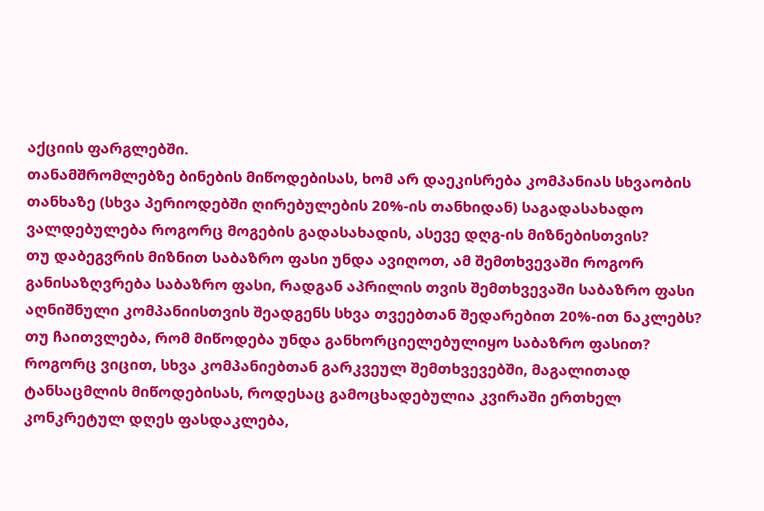აქციის ფარგლებში.
თანამშრომლებზე ბინების მიწოდებისას, ხომ არ დაეკისრება კომპანიას სხვაობის თანხაზე (სხვა პერიოდებში ღირებულების 20%-ის თანხიდან) საგადასახადო ვალდებულება როგორც მოგების გადასახადის, ასევე დღგ-ის მიზნებისთვის?
თუ დაბეგვრის მიზნით საბაზრო ფასი უნდა ავიღოთ, ამ შემთხვევაში როგორ განისაზღვრება საბაზრო ფასი, რადგან აპრილის თვის შემთხვევაში საბაზრო ფასი აღნიშნული კომპანიისთვის შეადგენს სხვა თვეებთან შედარებით 20%-ით ნაკლებს?
თუ ჩაითვლება, რომ მიწოდება უნდა განხორციელებულიყო საბაზრო ფასით?
როგორც ვიცით, სხვა კომპანიებთან გარკვეულ შემთხვევებში, მაგალითად ტანსაცმლის მიწოდებისას, როდესაც გამოცხადებულია კვირაში ერთხელ კონკრეტულ დღეს ფასდაკლება,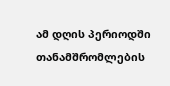ამ დღის პერიოდში თანამშრომლების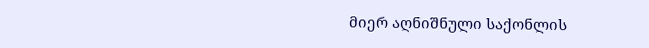მიერ აღნიშნული საქონლის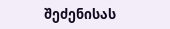შეძენისას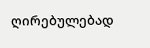ღირებულებად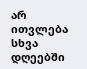არ ითვლება სხვა დღეებში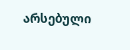არსებული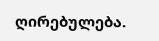ღირებულება.